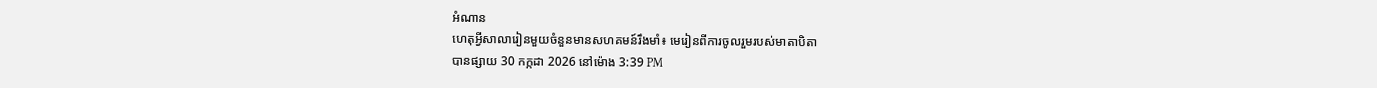អំណាន
ហេតុអ្វីសាលារៀនមួយចំនួនមានសហគមន៍រឹងមាំ៖ មេរៀនពីការចូលរួមរបស់មាតាបិតា
បានផ្សាយ 30 កក្កដា 2026 នៅម៉ោង 3:39 PM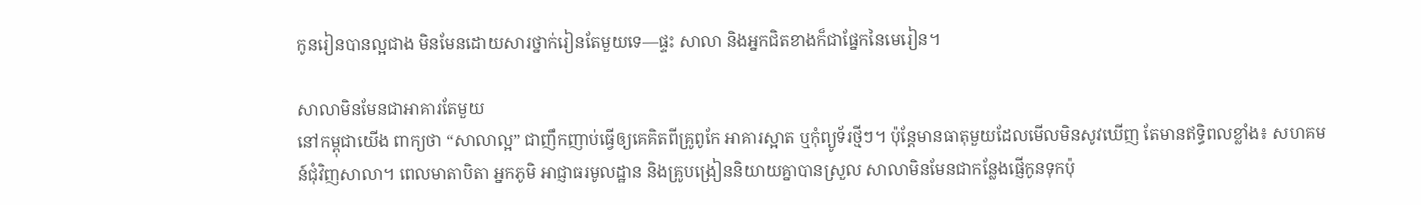កូនរៀនបានល្អជាង មិនមែនដោយសារថ្នាក់រៀនតែមួយទេ—ផ្ទះ សាលា និងអ្នកជិតខាងក៏ជាផ្នែកនៃមេរៀន។

សាលាមិនមែនជាអាគារតែមួយ
នៅកម្ពុជាយើង ពាក្យថា “សាលាល្អ” ជាញឹកញាប់ធ្វើឲ្យគេគិតពីគ្រូពូកែ អាគារស្អាត ឬកុំព្យូទ័រថ្មីៗ។ ប៉ុន្តែមានធាតុមួយដែលមើលមិនសូវឃើញ តែមានឥទ្ធិពលខ្លាំង៖ សហគមន៍ជុំវិញសាលា។ ពេលមាតាបិតា អ្នកភូមិ អាជ្ញាធរមូលដ្ឋាន និងគ្រូបង្រៀននិយាយគ្នាបានស្រួល សាលាមិនមែនជាកន្លែងផ្ញើកូនទុកប៉ុ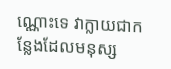ណ្ណោះទេ វាក្លាយជាកន្លែងដែលមនុស្ស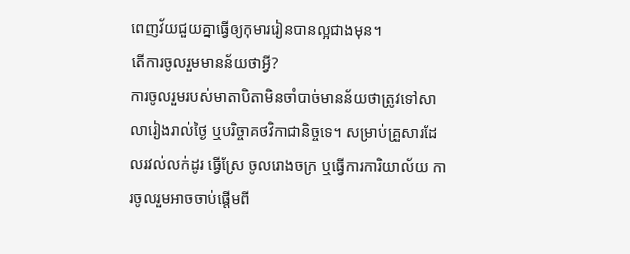ពេញវ័យជួយគ្នាធ្វើឲ្យកុមាររៀនបានល្អជាងមុន។
តើការចូលរួមមានន័យថាអ្វី?
ការចូលរួមរបស់មាតាបិតាមិនចាំបាច់មានន័យថាត្រូវទៅសាលារៀងរាល់ថ្ងៃ ឬបរិច្ចាគថវិកាជានិច្ចទេ។ សម្រាប់គ្រួសារដែលរវល់លក់ដូរ ធ្វើស្រែ ចូលរោងចក្រ ឬធ្វើការការិយាល័យ ការចូលរួមអាចចាប់ផ្តើមពី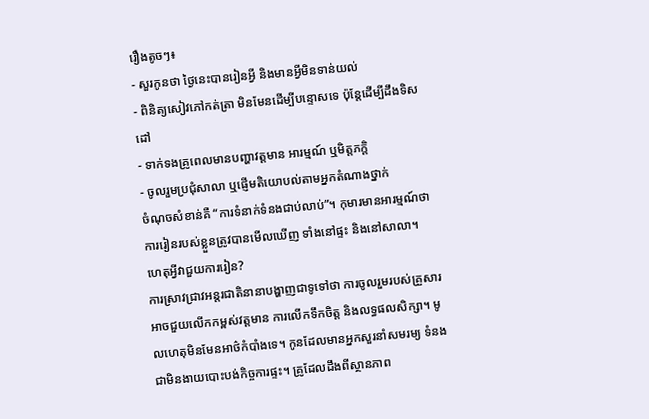រឿងតូចៗ៖
- សួរកូនថា ថ្ងៃនេះបានរៀនអ្វី និងមានអ្វីមិនទាន់យល់
- ពិនិត្យសៀវភៅកត់ត្រា មិនមែនដើម្បីបន្ទោសទេ ប៉ុន្តែដើម្បីដឹងទិសដៅ
- ទាក់ទងគ្រូពេលមានបញ្ហាវត្តមាន អារម្មណ៍ ឬមិត្តភក្តិ
- ចូលរួមប្រជុំសាលា ឬផ្ញើមតិយោបល់តាមអ្នកតំណាងថ្នាក់
ចំណុចសំខាន់គឺ “ការទំនាក់ទំនងជាប់លាប់”។ កុមារមានអារម្មណ៍ថាការរៀនរបស់ខ្លួនត្រូវបានមើលឃើញ ទាំងនៅផ្ទះ និងនៅសាលា។
ហេតុអ្វីវាជួយការរៀន?
ការស្រាវជ្រាវអន្តរជាតិនានាបង្ហាញជាទូទៅថា ការចូលរួមរបស់គ្រួសារអាចជួយលើកកម្ពស់វត្តមាន ការលើកទឹកចិត្ត និងលទ្ធផលសិក្សា។ មូលហេតុមិនមែនអាថ៌កំបាំងទេ។ កូនដែលមានអ្នកសួរនាំសមរម្យ ទំនងជាមិនងាយបោះបង់កិច្ចការផ្ទះ។ គ្រូដែលដឹងពីស្ថានភាព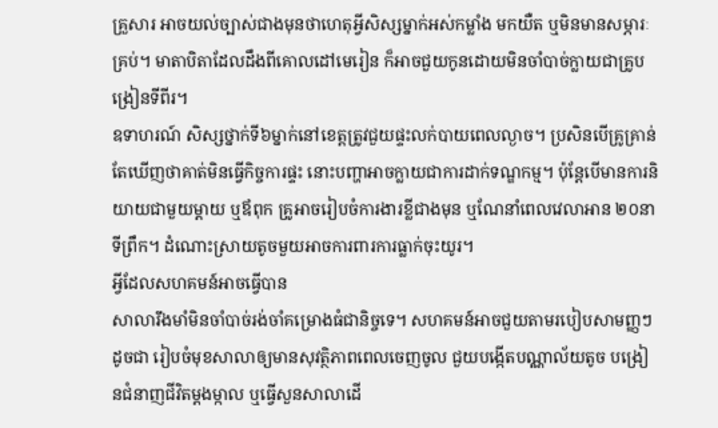គ្រួសារ អាចយល់ច្បាស់ជាងមុនថាហេតុអ្វីសិស្សម្នាក់អស់កម្លាំង មកយឺត ឬមិនមានសម្ភារៈគ្រប់។ មាតាបិតាដែលដឹងពីគោលដៅមេរៀន ក៏អាចជួយកូនដោយមិនចាំបាច់ក្លាយជាគ្រូបង្រៀនទីពីរ។
ឧទាហរណ៍ សិស្សថ្នាក់ទី៦ម្នាក់នៅខេត្តត្រូវជួយផ្ទះលក់បាយពេលល្ងាច។ ប្រសិនបើគ្រូគ្រាន់តែឃើញថាគាត់មិនធ្វើកិច្ចការផ្ទះ នោះបញ្ហាអាចក្លាយជាការដាក់ទណ្ឌកម្ម។ ប៉ុន្តែបើមានការនិយាយជាមួយម្តាយ ឬឪពុក គ្រូអាចរៀបចំការងារខ្លីជាងមុន ឬណែនាំពេលវេលាអាន ២០នាទីព្រឹក។ ដំណោះស្រាយតូចមួយអាចការពារការធ្លាក់ចុះយូរ។
អ្វីដែលសហគមន៍អាចធ្វើបាន
សាលារឹងមាំមិនចាំបាច់រង់ចាំគម្រោងធំជានិច្ចទេ។ សហគមន៍អាចជួយតាមរបៀបសាមញ្ញៗ ដូចជា រៀបចំមុខសាលាឲ្យមានសុវត្ថិភាពពេលចេញចូល ជួយបង្កើតបណ្ណាល័យតូច បង្រៀនជំនាញជីវិតម្តងម្កាល ឬធ្វើសួនសាលាដើ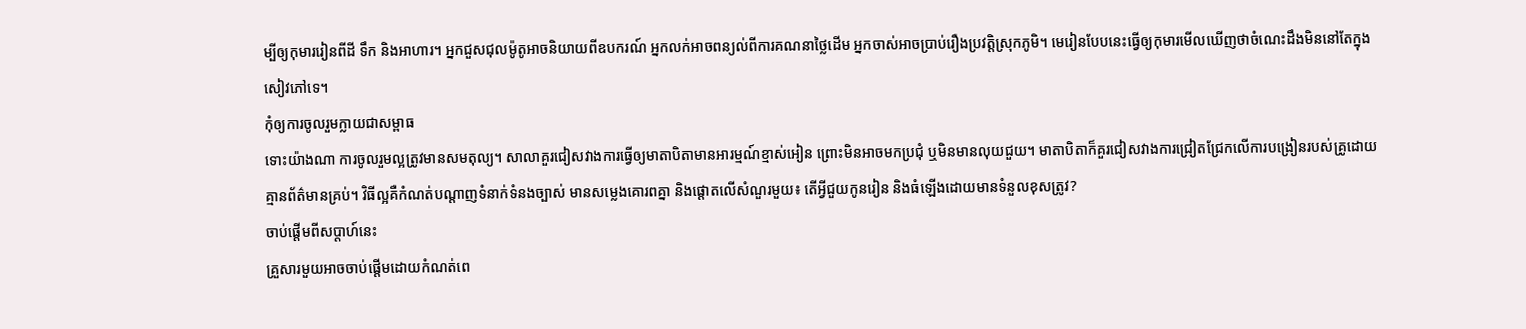ម្បីឲ្យកុមាររៀនពីដី ទឹក និងអាហារ។ អ្នកជួសជុលម៉ូតូអាចនិយាយពីឧបករណ៍ អ្នកលក់អាចពន្យល់ពីការគណនាថ្លៃដើម អ្នកចាស់អាចប្រាប់រឿងប្រវត្តិស្រុកភូមិ។ មេរៀនបែបនេះធ្វើឲ្យកុមារមើលឃើញថាចំណេះដឹងមិននៅតែក្នុងសៀវភៅទេ។
កុំឲ្យការចូលរួមក្លាយជាសម្ពាធ
ទោះយ៉ាងណា ការចូលរួមល្អត្រូវមានសមតុល្យ។ សាលាគួរជៀសវាងការធ្វើឲ្យមាតាបិតាមានអារម្មណ៍ខ្មាស់អៀន ព្រោះមិនអាចមកប្រជុំ ឬមិនមានលុយជួយ។ មាតាបិតាក៏គួរជៀសវាងការជ្រៀតជ្រែកលើការបង្រៀនរបស់គ្រូដោយគ្មានព័ត៌មានគ្រប់។ វិធីល្អគឺកំណត់បណ្តាញទំនាក់ទំនងច្បាស់ មានសម្លេងគោរពគ្នា និងផ្តោតលើសំណួរមួយ៖ តើអ្វីជួយកូនរៀន និងធំឡើងដោយមានទំនួលខុសត្រូវ?
ចាប់ផ្តើមពីសប្តាហ៍នេះ
គ្រួសារមួយអាចចាប់ផ្តើមដោយកំណត់ពេ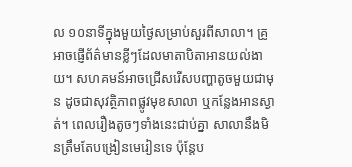ល ១០នាទីក្នុងមួយថ្ងៃសម្រាប់សួរពីសាលា។ គ្រូអាចផ្ញើព័ត៌មានខ្លីៗដែលមាតាបិតាអានយល់ងាយ។ សហគមន៍អាចជ្រើសរើសបញ្ហាតូចមួយជាមុន ដូចជាសុវត្ថិភាពផ្លូវមុខសាលា ឬកន្លែងអានស្ងាត់។ ពេលរឿងតូចៗទាំងនេះជាប់គ្នា សាលានឹងមិនត្រឹមតែបង្រៀនមេរៀនទេ ប៉ុន្តែប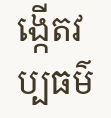ង្កើតវប្បធម៌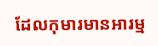ដែលកុមារមានអារម្ម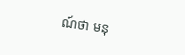ណ៍ថា មនុ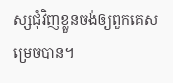ស្សជុំវិញខ្លួនចង់ឲ្យពួកគេសម្រេចបាន។